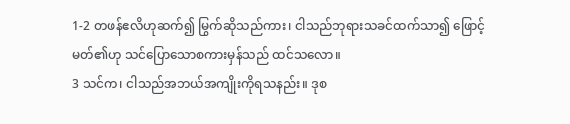1-2 တဖန်ဧလိဟုဆက်၍ မြွက်ဆိုသည်ကား၊ ငါသည်ဘုရားသခင်ထက်သာ၍ ဖြောင့်မတ်၏ဟု သင်ပြောသောစကားမှန်သည် ထင်သလော။
3 သင်က၊ ငါသည်အဘယ်အကျိုးကိုရသနည်း။ ဒုစ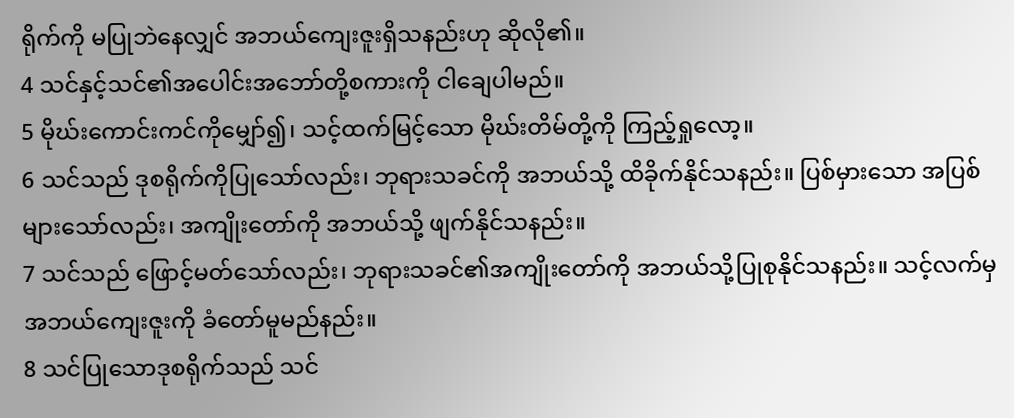ရိုက်ကို မပြုဘဲနေလျှင် အဘယ်ကျေးဇူးရှိသနည်းဟု ဆိုလို၏။
4 သင်နှင့်သင်၏အပေါင်းအဘော်တို့စကားကို ငါချေပါမည်။
5 မိုဃ်းကောင်းကင်ကိုမျှော်၍၊ သင့်ထက်မြင့်သော မိုဃ်းတိမ်တို့ကို ကြည့်ရှုလော့။
6 သင်သည် ဒုစရိုက်ကိုပြုသော်လည်း၊ ဘုရားသခင်ကို အဘယ်သို့ ထိခိုက်နိုင်သနည်း။ ပြစ်မှားသော အပြစ်များသော်လည်း၊ အကျိုးတော်ကို အဘယ်သို့ ဖျက်နိုင်သနည်း။
7 သင်သည် ဖြောင့်မတ်သော်လည်း၊ ဘုရားသခင်၏အကျိုးတော်ကို အဘယ်သို့ပြုစုနိုင်သနည်း။ သင့်လက်မှ အဘယ်ကျေးဇူးကို ခံတော်မူမည်နည်း။
8 သင်ပြုသောဒုစရိုက်သည် သင်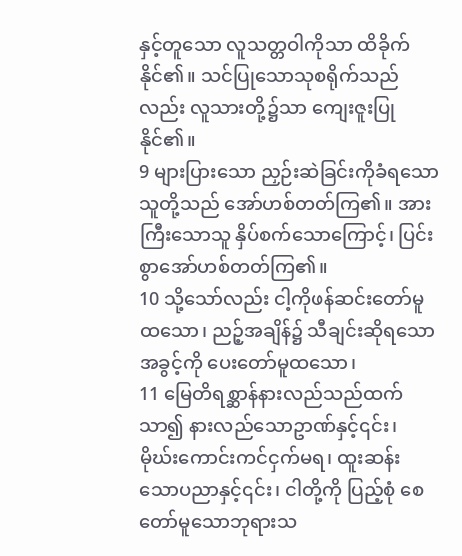နှင့်တူသော လူသတ္တဝါကိုသာ ထိခိုက်နိုင်၏။ သင်ပြုသောသုစရိုက်သည်လည်း လူသားတို့၌သာ ကျေးဇူးပြုနိုင်၏။
9 များပြားသော ညှဉ်းဆဲခြင်းကိုခံရသောသူတို့သည် အော်ဟစ်တတ်ကြ၏။ အားကြီးသောသူ နှိပ်စက်သောကြောင့်၊ ပြင်းစွာအော်ဟစ်တတ်ကြ၏။
10 သို့သော်လည်း ငါ့ကိုဖန်ဆင်းတော်မူထသော၊ ညဉ့်အချိန်၌ သီချင်းဆိုရသောအခွင့်ကို ပေးတော်မူထသော၊
11 မြေတိရစ္ဆာန်နားလည်သည်ထက်သာ၍ နားလည်သောဥာဏ်နှင့်၎င်း၊ မိုဃ်းကောင်းကင်ငှက်မရ၊ ထူးဆန်းသောပညာနှင့်၎င်း၊ ငါတို့ကို ပြည့်စုံ စေတော်မူသောဘုရားသ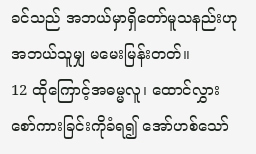ခင်သည် အဘယ်မှာရှိတော်မူသနည်းဟု အဘယ်သူမျှ မမေးမြန်းတတ်။
12 ထိုကြောင့်အဓမ္မလူ၊ ထောင်လွှားစော်ကားခြင်းကိုခံရ၍ အော်ဟစ်သော်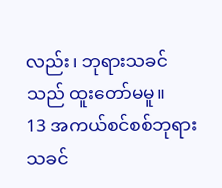လည်း၊ ဘုရားသခင်သည် ထူးတော်မမူ။
13 အကယ်စင်စစ်ဘုရားသခင်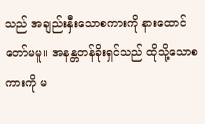သည် အချည်းနှီးသောစကားကို နားထောင်တော်မမူ။ အနန္တတန်ခိုးရှင်သည် ထိုသို့သောစကားကို မ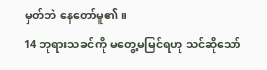မှတ်ဘဲ နေတော်မူ၏။
14 ဘုရားသခင်ကို မတွေ့မမြင်ရဟု သင်ဆိုသော်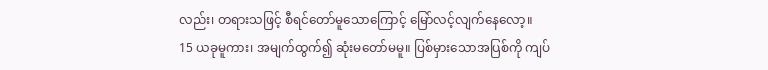လည်း၊ တရားသဖြင့် စီရင်တော်မူသောကြောင့် မြော်လင့်လျက်နေလော့။
15 ယခုမူကား၊ အမျက်ထွက်၍ ဆုံးမတော်မမူ။ ပြစ်မှားသောအပြစ်ကို ကျပ်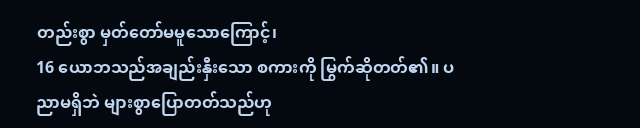တည်းစွာ မှတ်တော်မမူသောကြောင့်၊
16 ယောဘသည်အချည်းနှီးသော စကားကို မြွက်ဆိုတတ်၏။ ပညာမရှိဘဲ များစွာပြောတတ်သည်ဟု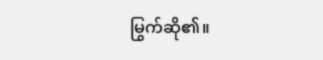မြွက်ဆို၏။